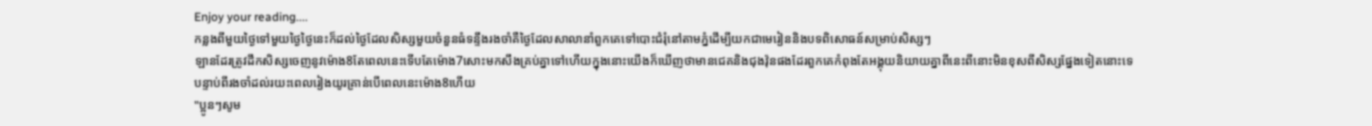Enjoy your reading....
កន្លងពីមួយថ្ងៃទៅមួយថ្ងៃថ្ងៃនេះក៏ដល់ថ្ងៃដែលសិស្សមួយចំនួនធំទន្ទឹងរងចាំគឺថ្ងៃដែលសាលានាំពួកគេទៅបោះជំរុំនៅតាមភ្នំដើម្បីយកជាមេរៀននិងបទពិសោធន៍សម្រាប់សិស្សៗ
ឡានដែរត្រូវដឹកសិស្សចេញនូវម៉ោង8តែពេលនេះទើបតែម៉ោង7សោះមកសឹងគ្រប់គ្នាទៅហើយក្នុងនោះយើងក៏ឃើញថាមានជេគនិងជុងវ៉ុនផងដែរពួកគេកំពុងតែអង្គុយនិយាយគ្នាពីនេះពីនោះមិនខុសពីសិស្សផ្នែងទៀតនោះទេ
បន្ទាប់ពីរងចាំដល់រយះពេលរៀងយូរគ្រាន់បើពេលនេះម៉ោង8ហើយ
"ប្អូនៗសូម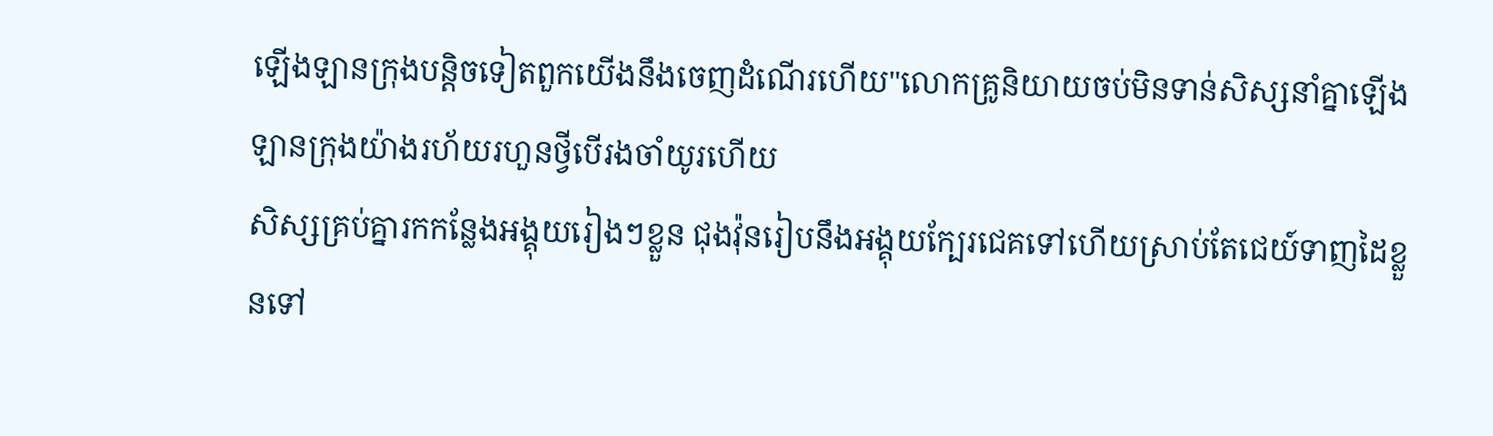ឡើងឡានក្រុងបន្តិចទៀតពួកយើងនឹងចេញដំណើរហើយ"លោកគ្រូនិយាយចប់មិនទាន់សិស្សនាំគ្នាឡើងឡានក្រុងយ៉ាងរហ័យរហួនថ្វីបើរងចាំយូរហើយ
សិស្សគ្រប់គ្នារកកន្លែងអង្គុយរៀងៗខ្លួន ជុងវ៉ុនរៀបនឹងអង្គុយក្បែរជេគទៅហើយស្រាប់តែជេយ៍ទាញដៃខ្លួនទៅ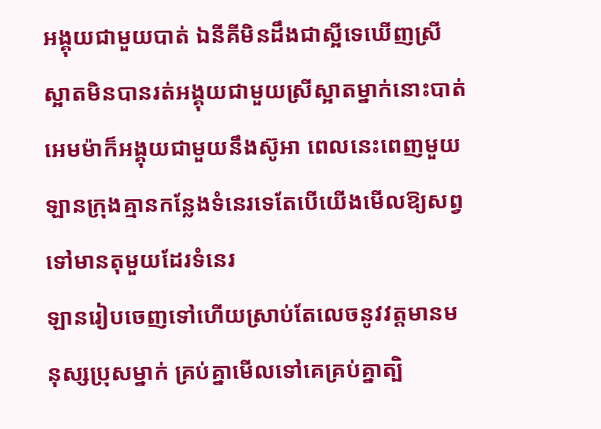អង្គុយជាមួយបាត់ ឯនីគីមិនដឹងជាស្អីទេឃើញស្រីស្អាតមិនបានរត់អង្គុយជាមួយស្រីស្អាតម្នាក់នោះបាត់ អេមម៉ាក៏អង្គុយជាមួយនឹងស៊ូអា ពេលនេះពេញមួយឡានក្រុងគ្មានកន្លែងទំនេរទេតែបើយើងមើលឱ្យសព្វទៅមានតុមួយដែរទំនេរ
ឡានរៀបចេញទៅហើយស្រាប់តែលេចនូវវត្តមានមនុស្សប្រុសម្នាក់ គ្រប់គ្នាមើលទៅគេគ្រប់គ្នាត្បិ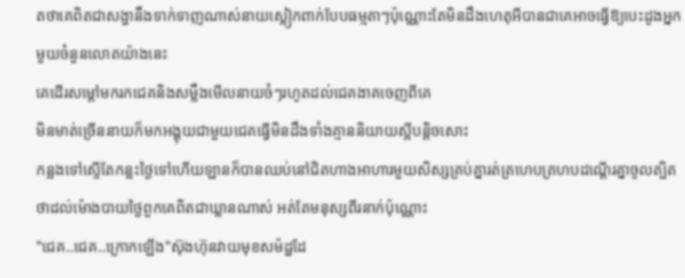តថាគេពិតជាសង្ហានឹងទាក់ទាញណាស់នាយស្លៀកពាក់បែបធម្មតាៗប៉ុណ្ណោះតែមិនដឹងហេតុអីបានជាគេអាចធ្វើឱ្យបេះដូងអ្នកមួយចំនួនលោតយ៉ាងនេះ
គេដើរសម្តៅមករកជេគនិងសម្លឹងមើលនាយចំៗរហូតដល់ជេគងាគចេញពីគេ
មិនមាត់ច្រើននាយក៏មកអង្គុយជាមួយជេគធ្វើមិនដឹងទាំងគ្មាននិយាយស្អីបន្តិចសោះ
កន្លងទៅស្ទើតែកន្លះថ្ងៃទៅហើយឡានក៏បានឈប់នៅជិតហាងអាហារមួយសិស្សគ្រប់គ្នារត់ត្រហេបត្រហបដណ្ដើរគ្នាចូលត្បិតថាដល់ម៉ោងបាយថ្ងៃពួកគេពិតជាឃ្លានណាស់ អត់តែមនុស្សពីរនាក់ប៉ុណ្ណោះ
"ជេគ..ជេគ..ក្រោកឡើង"ស៊ុងហ៊ុនវាយមុខសម៉ដ្ឋដែ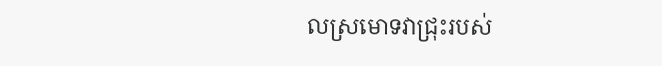លស្រមោទវាជ្រុះរបស់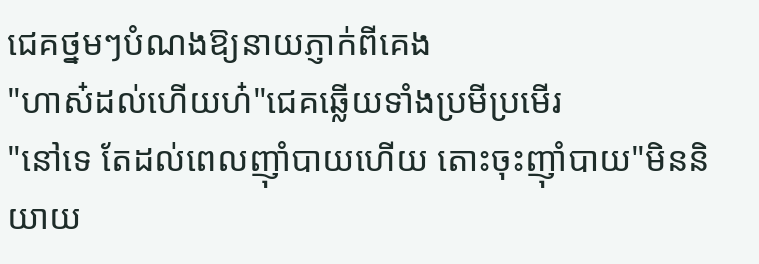ជេគថ្នមៗបំណងឱ្យនាយភ្ញាក់ពីគេង
"ហាស៎ដល់ហើយហ៎"ជេគឆ្លើយទាំងប្រមីប្រមើរ
"នៅទេ តែដល់ពេលញ៉ាំបាយហើយ តោះចុះញ៉ាំបាយ"មិននិយាយ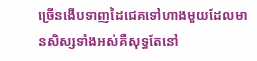ច្រើនងើបទាញដៃជេគទៅហាងមួយដែលមានសិស្សទាំងអស់គឺសុទ្ធតែនៅ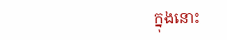ក្នុងនោះ